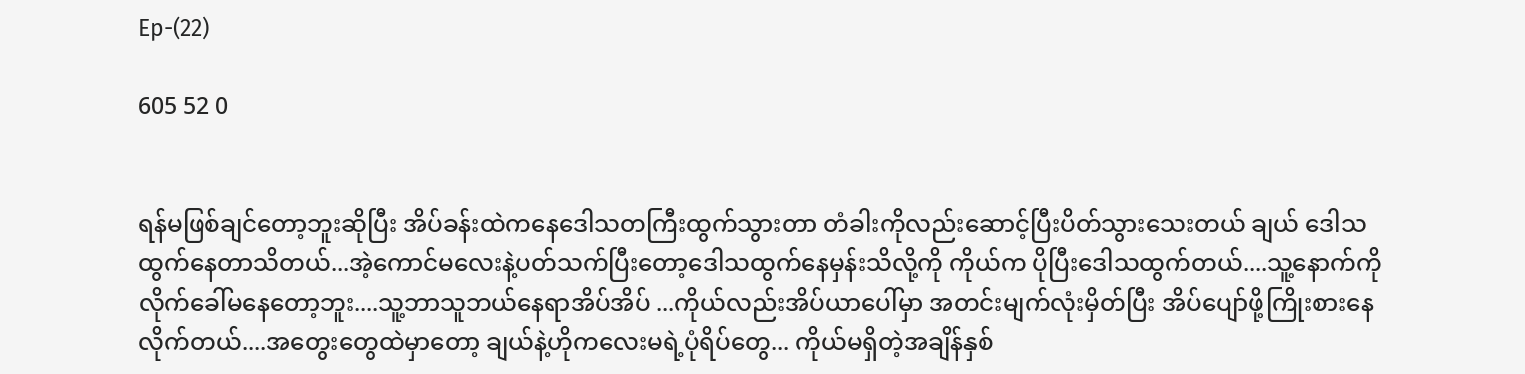Ep-(22)

605 52 0


ရန်မဖြစ်ချင်တော့ဘူးဆိုပြီး အိပ်ခန်းထဲကနေဒေါသတကြီးထွက်သွားတာ တံခါးကိုလည်းဆောင့်ပြီးပိတ်သွားသေးတယ် ချယ် ဒေါသထွက်နေတာသိတယ်...အဲ့ကောင်မလေးနဲ့ပတ်သက်ပြီးတော့ဒေါသထွက်နေမှန်းသိလို့ကို ကိုယ်က ပိုပြီးဒေါသထွက်တယ်....သူ့နောက်ကိုလိုက်ခေါ်မနေတော့ဘူး....သူ့ဘာသူဘယ်နေရာအိပ်အိပ် ...ကိုယ်လည်းအိပ်ယာပေါ်မှာ အတင်းမျက်လုံးမှိတ်ပြီး အိပ်ပျော်ဖို့ကြိုးစားနေလိုက်တယ်....အတွေးတွေထဲမှာတော့ ချယ်နဲ့ဟိုကလေးမရဲ့ပုံရိပ်တွေ... ကိုယ်မရှိတဲ့အချိန်နှစ်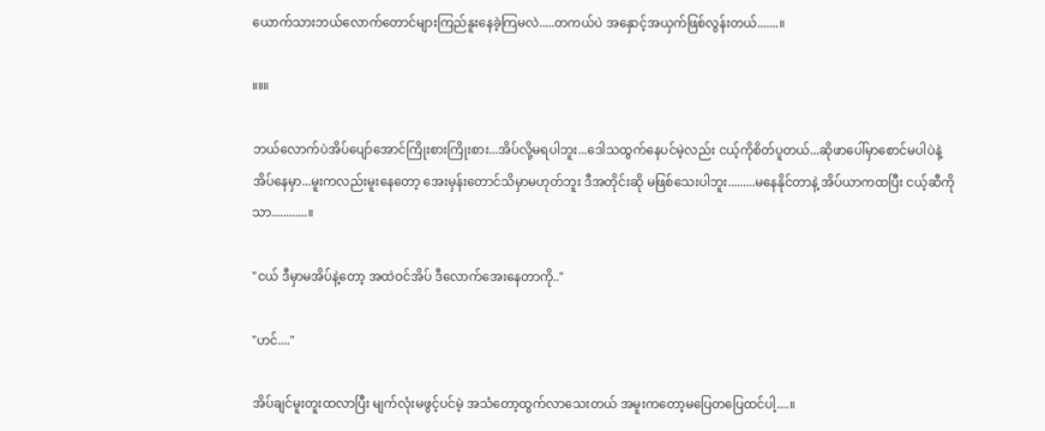ယောက်သားဘယ်လောက်တောင်များကြည်နူးနေခဲ့ကြမလဲ.....တကယ်ပဲ အနှောင့်အယှက်ဖြစ်လွန်းတယ်.......။

။။။

ဘယ်လောက်ပဲအိပ်ပျော်အောင်ကြိုးစားကြိုးစား...အိပ်လို့မရပါဘူး...ဒေါသထွက်နေပင်မဲ့လည်း ငယ့်ကိုစိတ်ပူတယ်...ဆိုဖာပေါ်မှာစောင်မပါပဲနဲ့အိပ်နေမှာ...မူးကလည်းမူးနေတော့ အေးမှန်းတောင်သိမှာမဟုတ်ဘူး ဒီအတိုင်းဆို မဖြစ်သေးပါဘူး.........မနေနိုင်တာနဲ့ အိပ်ယာကထပြီး ငယ့်ဆီကိုသာ............။

"ငယ် ဒီမှာမအိပ်နဲ့တော့ အထဲဝင်အိပ် ဒီလောက်အေးနေတာကို.."

"ဟင်...."

အိပ်ချင်မူးတူးထလာပြီး မျက်လုံးမဖွင့်ပင်မဲ့ အသံတော့ထွက်လာသေးတယ် အမူးကတော့မပြေတပြေထင်ပါ့....။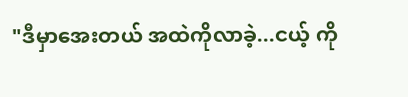"ဒီမှာအေးတယ် အထဲကိုလာခဲ့...ငယ့် ကို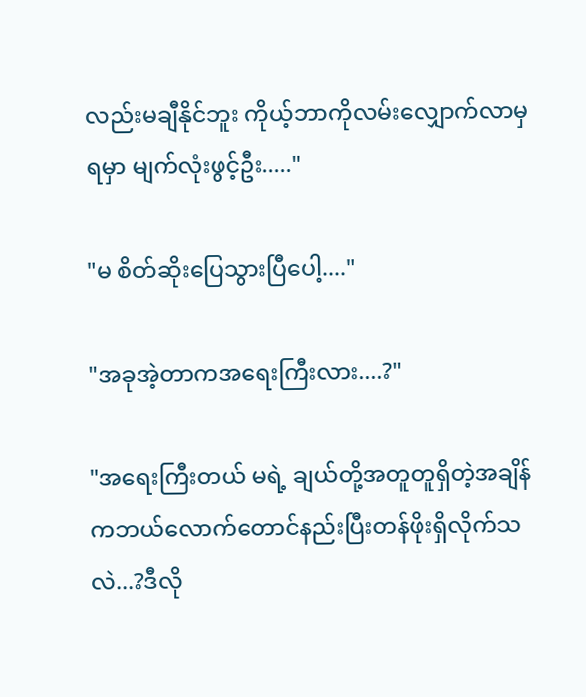လည်းမချီနိုင်ဘူး ကိုယ့်ဘာကိုလမ်းလျှောက်လာမှရမှာ မျက်လုံးဖွင့်ဦး....."

"မ စိတ်ဆိုးပြေသွားပြီပေါ့...."

"အခုအဲ့တာကအရေးကြီးလား....?"

"အရေးကြီးတယ် မရဲ့ ချယ်တို့အတူတူရှိတဲ့အချိန်ကဘယ်လောက်တောင်နည်းပြီးတန်ဖိုးရှိလိုက်သလဲ...?ဒီလို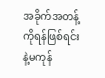အခိုက်အတန့်ကိုရန်ဖြစ်ရင်းနဲ့မကုန်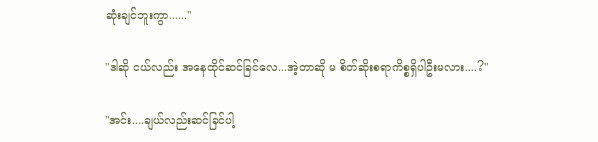ဆုံးချင်ဘူးကွာ......"

"ဒါဆို ငယ်လည်း အနေထိုင်ဆင်ခြင်လေ...အဲ့တာဆို မ စိတ်ဆိုးစရာကိစ္စရှိပါဦးမလား....?"

"အင်း....ချယ်လည်းဆင်ခြင်ပါ့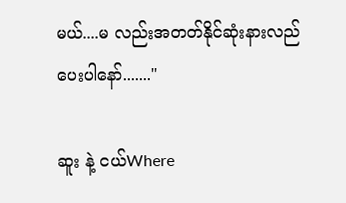မယ်....မ လည်းအတတ်နိုင်ဆုံးနားလည်ပေးပါနော်......."

ဆူး နဲ့ ငယ်Where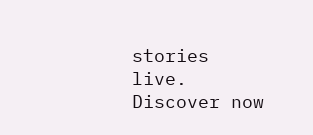stories live. Discover now